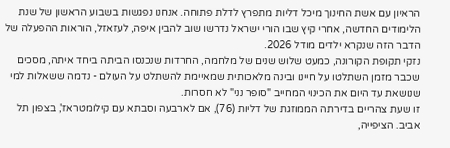הראיון עם אשת החינוך מיכל דליות מתפרץ לדלת פתוחה. אנחנו נפגשות בשבוע הראשון של שנת הלימודים החדשה, אחרי קיץ שבו הורי ישראל נדרשו שוב להבין איפה, לעזאזל, הוראות ההפעלה של הדבר הזה שנקרא ילדים מודל 2026.
נזקי תקופת הקורונה, כמעט שלוש שנים של מלחמה, החרדות שנכנסו הביתה ביחד איתה, מסכים שכבר מזמן השתלטו על חיינו ובינה מלאכותית שמאיימת להשתלט על העולם - נדמה ששאלות למי שנושאת עד היום את הכינוי המחייב "סופר נני" לא חסרות.
זו שעת צהריים בדירתה הממוזגת של דליות (76), אם לארבעה וסבתא עם קילומטראז', בצפון תל אביב. הציפייה,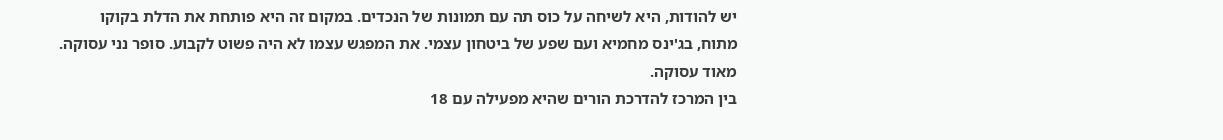יש להודות, היא לשיחה על כוס תה עם תמונות של הנכדים. במקום זה היא פותחת את הדלת בקוקו מתוח, בג'ינס מחמיא ועם שפע של ביטחון עצמי. את המפגש עצמו לא היה פשוט לקבוע. סופר נני עסוקה. מאוד עסוקה.
בין המרכז להדרכת הורים שהיא מפעילה עם 18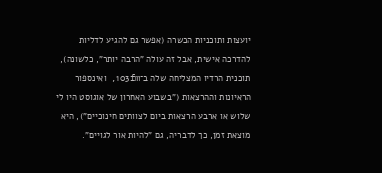יועצות ותוכניות הכשרה (אפשר גם להגיע לדליות להדרכה אישית, אבל זה עולה "הרבה יותר", כלשונה), תוכנית הרדיו המצליחה שלה ב־103fm, ואינספור הראיונות וההרצאות ("בשבוע האחרון של אוגוסט היו לי שלוש או ארבע הרצאות ביום לצוותים חינוכיים"), היא מוצאת זמן, כך לדבריה, גם "להיות אור לגויים".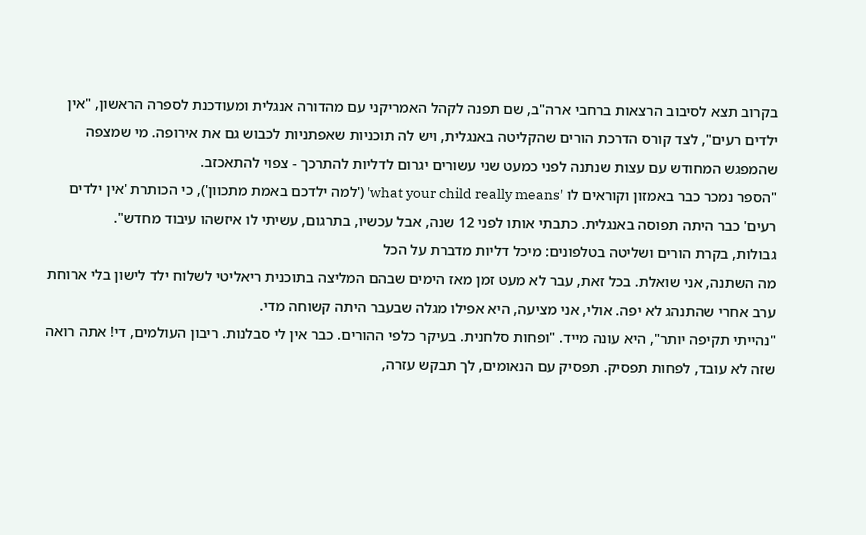בקרוב תצא לסיבוב הרצאות ברחבי ארה"ב, שם תפנה לקהל האמריקני עם מהדורה אנגלית ומעודכנת לספרה הראשון, "אין ילדים רעים", לצד קורס הדרכת הורים שהקליטה באנגלית, ויש לה תוכניות שאפתניות לכבוש גם את אירופה. מי שמצפה שהמפגש המחודש עם עצות שנתנה לפני כמעט שני עשורים יגרום לדליות להתרכך - צפוי להתאכזב.
"הספר נמכר כבר באמזון וקוראים לו 'what your child really means' ('למה ילדכם באמת מתכוון'), כי הכותרת 'אין ילדים רעים' כבר היתה תפוסה באנגלית. כתבתי אותו לפני 12 שנה, אבל עכשיו, בתרגום, עשיתי לו איזשהו עיבוד מחדש".
גבולות, בקרת הורים ושליטה בטלפונים: מיכל דליות מדברת על הכל
מה השתנה, אני שואלת. בכל זאת, עבר לא מעט זמן מאז הימים שבהם המליצה בתוכנית ריאליטי לשלוח ילד לישון בלי ארוחת ערב אחרי שהתנהג לא יפה. אולי, אני מציעה, היא אפילו מגלה שבעבר היתה קשוחה מדי.
"נהייתי תקיפה יותר", היא עונה מייד. "ופחות סלחנית. בעיקר כלפי ההורים. כבר אין לי סבלנות. ריבון העולמים, די! אתה רואה שזה לא עובד, לפחות תפסיק. תפסיק עם הנאומים, לך תבקש עזרה,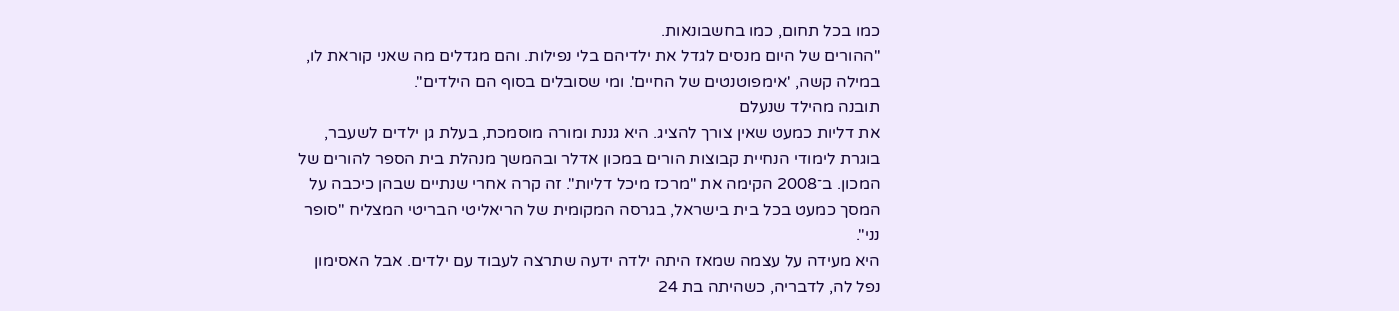כמו בכל תחום, כמו בחשבונאות.
"ההורים של היום מנסים לגדל את ילדיהם בלי נפילות. והם מגדלים מה שאני קוראת לו, במילה קשה, 'אימפוטנטים של החיים'. ומי שסובלים בסוף הם הילדים".
תובנה מהילד שנעלם
את דליות כמעט שאין צורך להציג. היא גננת ומורה מוסמכת, בעלת גן ילדים לשעבר, בוגרת לימודי הנחיית קבוצות הורים במכון אדלר ובהמשך מנהלת בית הספר להורים של המכון. ב־2008 הקימה את "מרכז מיכל דליות". זה קרה אחרי שנתיים שבהן כיכבה על המסך כמעט בכל בית בישראל, בגרסה המקומית של הריאליטי הבריטי המצליח "סופר נני".
היא מעידה על עצמה שמאז היתה ילדה ידעה שתרצה לעבוד עם ילדים. אבל האסימון נפל לה, לדבריה, כשהיתה בת 24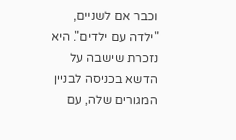וכבר אם לשניים, "ילדה עם ילדים". היא נזכרת שישבה על הדשא בכניסה לבניין המגורים שלה, עם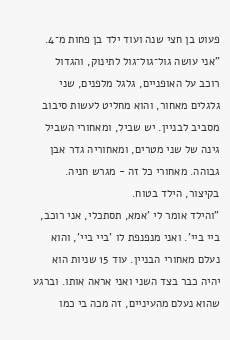פעוט בן חצי שנה ועוד ילד בן פחות מ־4.
"אני עושה גול־גול־גול לתינוק, והגדול רוכב על האופניים, גלגל מלפנים, שני גלגלים מאחור, והוא מחליט לעשות סיבוב מסביב לבניין. יש שביל, ומאחורי השביל גינה של שני מטרים, ומאחוריה גדר אבן גבוהה. מאחורי כל זה - מגרש חניה. בקיצור, הילד בטוח.
"והילד אומר לי 'אמא, תסתכלי, אני רוכב, ביי ביי'. ואני מנפנפת לו 'ביי ביי', והוא נעלם מאחורי הבניין. עוד 15 שניות הוא יהיה כבר בצד השני ואני אראה אותו. וברגע שהוא נעלם מהעיניים, זה מכה בי כמו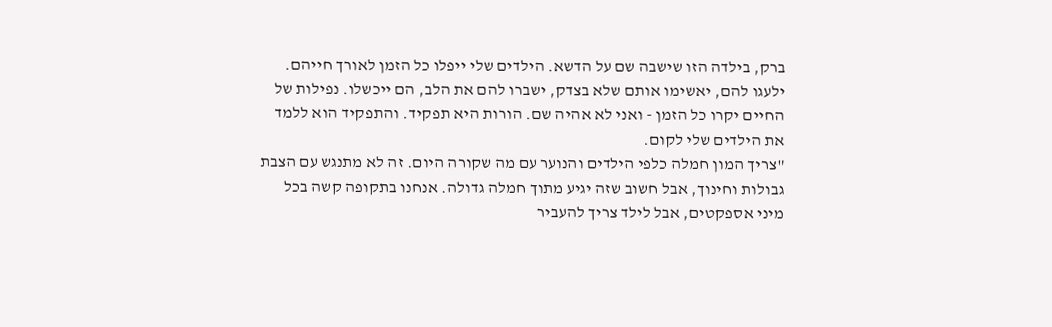ברק, בילדה הזו שישבה שם על הדשא. הילדים שלי ייפלו כל הזמן לאורך חייהם. ילעגו להם, יאשימו אותם שלא בצדק, ישברו להם את הלב, הם ייכשלו. נפילות של החיים יקרו כל הזמן - ואני לא אהיה שם. הורות היא תפקיד. והתפקיד הוא ללמד את הילדים שלי לקום.
"צריך המון חמלה כלפי הילדים והנוער עם מה שקורה היום. זה לא מתנגש עם הצבת גבולות וחינוך, אבל חשוב שזה יגיע מתוך חמלה גדולה. אנחנו בתקופה קשה בכל מיני אספקטים, אבל לילד צריך להעביר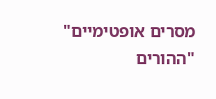מסרים אופטימיים"
"ההורים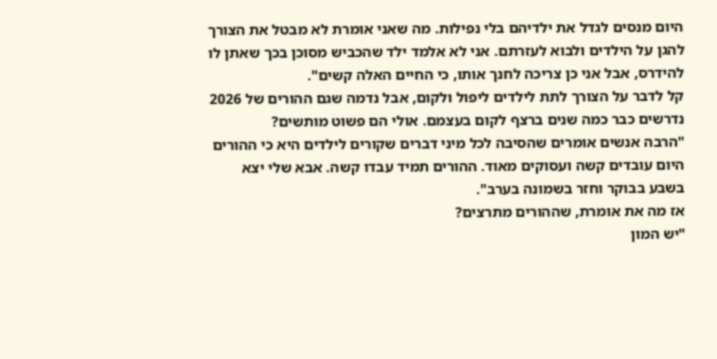היום מנסים לגדל את ילדיהם בלי נפילות. מה שאני אומרת לא מבטל את הצורך להגן על הילדים ולבוא לעזרתם. אני לא אלמד ילד שהכביש מסוכן בכך שאתן לו להידרס, אבל אני כן צריכה לחנך אותו, כי החיים האלה קשים".
קל לדבר על הצורך לתת לילדים ליפול ולקום, אבל נדמה שגם ההורים של 2026 נדרשים כבר כמה שנים ברצף לקום בעצמם. אולי הם פשוט מותשים?
"הרבה אנשים אומרים שהסיבה לכל מיני דברים שקורים לילדים היא כי ההורים היום עובדים קשה ועסוקים מאוד. ההורים תמיד עבדו קשה. אבא שלי יצא בשבע בבוקר וחזר בשמונה בערב".
אז מה את אומרת, שההורים מתרצים?
"יש המון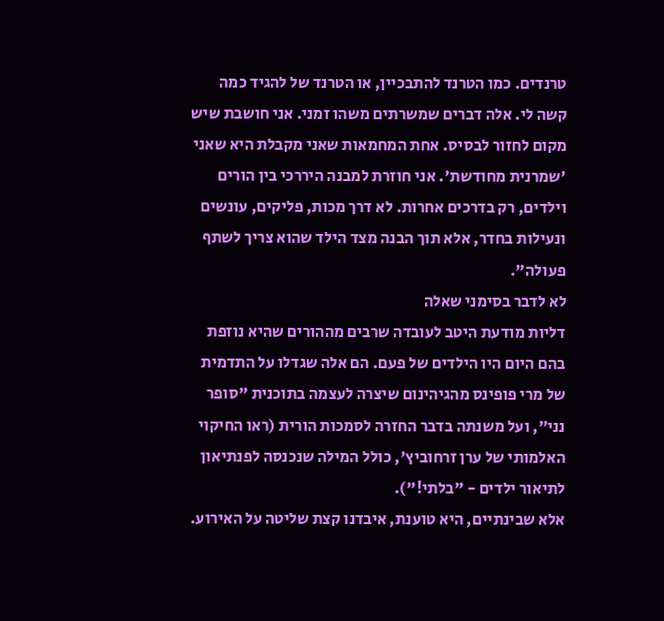טרנדים. כמו הטרנד להתבכיין, או הטרנד של להגיד כמה קשה לי. אלה דברים שמשרתים משהו זמני. אני חושבת שיש מקום לחזור לבסיס. אחת המחמאות שאני מקבלת היא שאני 'שמרנית מחודשת'. אני חוזרת למבנה היררכי בין הורים וילדים, רק בדרכים אחרות. לא דרך מכות, פליקים, עונשים ונעילות בחדר, אלא תוך הבנה מצד הילד שהוא צריך לשתף פעולה".
לא לדבר בסימני שאלה
דליות מודעת היטב לעובדה שרבים מההורים שהיא נוזפת בהם היום היו הילדים של פעם. הם אלה שגדלו על התדמית של מרי פופינס מהגיהינום שיצרה לעצמה בתוכנית "סופר נני", ועל משנתה בדבר החזרה לסמכות הורית (ראו החיקוי האלמותי של ערן זרחוביץ', כולל המילה שנכנסה לפנתיאון לתיאור ילדים - "בלתי!").
אלא שבינתיים, היא טוענת, איבדנו קצת שליטה על האירוע.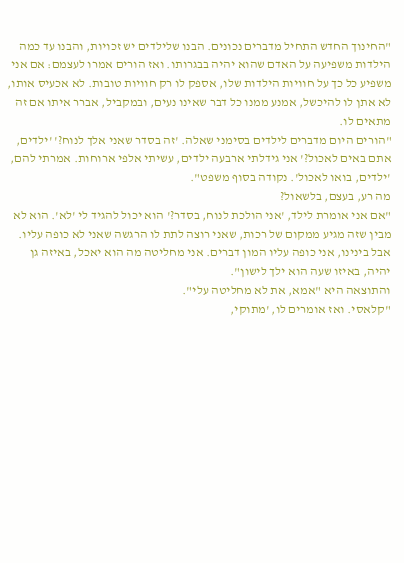"החינוך החדש התחיל מדברים נכונים. הבנו שלילדים יש זכויות, והבנו עד כמה הילדות משפיעה על האדם שהוא יהיה בבגרותו. ואז הורים אמרו לעצמם: אם אני משפיע כל כך על חוויות הילדות שלו, אספק לו רק חוויות טובות. לא אכעיס אותו, לא אתן לו להיכשל, אמנע ממנו כל דבר שאינו נעים, ובמקביל, אברר איתו אם זה מתאים לו.
"הורים היום מדברים לילדים בסימני שאלה. 'זה בסדר שאני אלך לנוח?' 'ילדים, אתם באים לאכול?' אני גידלתי ארבעה ילדים, עשיתי אלפי ארוחות. אמרתי להם, 'ילדים, בואו לאכול'. נקודה בסוף משפט".
מה רע, בעצם, בלשאול?
"אם אני אומרת לילד, 'אני הולכת לנוח, בסדר?' הוא יכול להגיד לי 'לא'. הוא לא מבין שזה מגיע ממקום של רכות, שאני רוצה לתת לו הרגשה שאני לא כופה עליו. אבל בינינו, אני כופה עליו המון דברים. אני מחליטה מה הוא יאכל, באיזה גן יהיה, באיזו שעה הוא ילך לישון".
והתוצאה היא "אמא, את לא מחליטה עלי".
"קלאסי. ואז אומרים לו, 'מתוקי,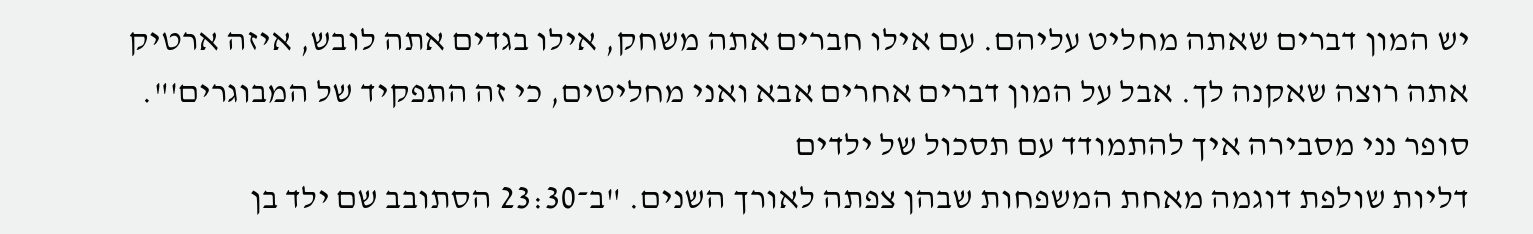יש המון דברים שאתה מחליט עליהם. עם אילו חברים אתה משחק, אילו בגדים אתה לובש, איזה ארטיק אתה רוצה שאקנה לך. אבל על המון דברים אחרים אבא ואני מחליטים, כי זה התפקיד של המבוגרים'".
סופר נני מסבירה איך להתמודד עם תסכול של ילדים
דליות שולפת דוגמה מאחת המשפחות שבהן צפתה לאורך השנים. "ב־23:30 הסתובב שם ילד בן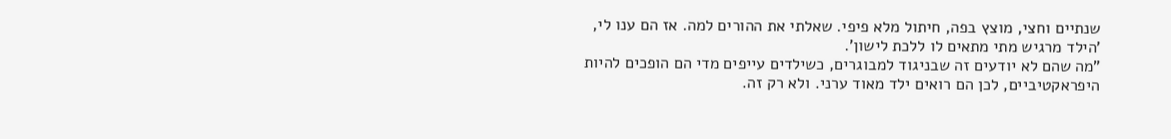שנתיים וחצי, מוצץ בפה, חיתול מלא פיפי. שאלתי את ההורים למה. אז הם ענו לי, 'הילד מרגיש מתי מתאים לו ללכת לישון'.
"מה שהם לא יודעים זה שבניגוד למבוגרים, כשילדים עייפים מדי הם הופכים להיות היפראקטיביים, לכן הם רואים ילד מאוד ערני. ולא רק זה.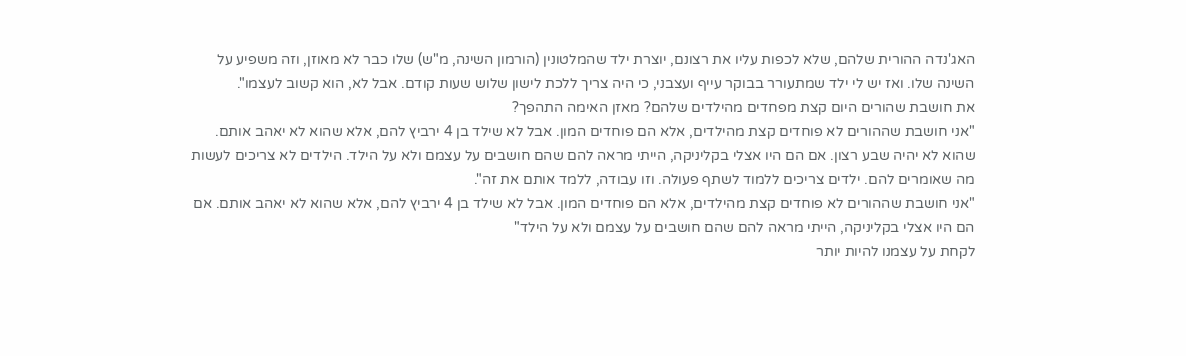האג'נדה ההורית שלהם, שלא לכפות עליו את רצונם, יוצרת ילד שהמלטונין (הורמון השינה, מ"ש) שלו כבר לא מאוזן, וזה משפיע על השינה שלו. ואז יש לי ילד שמתעורר בבוקר עייף ועצבני, כי היה צריך ללכת לישון שלוש שעות קודם. אבל לא, הוא קשוב לעצמו".
את חושבת שהורים היום קצת מפחדים מהילדים שלהם? מאזן האימה התהפך?
"אני חושבת שההורים לא פוחדים קצת מהילדים, אלא הם פוחדים המון. אבל לא שילד בן 4 ירביץ להם, אלא שהוא לא יאהב אותם. שהוא לא יהיה שבע רצון. אם הם היו אצלי בקליניקה, הייתי מראה להם שהם חושבים על עצמם ולא על הילד. הילדים לא צריכים לעשות מה שאומרים להם. ילדים צריכים ללמוד לשתף פעולה. וזו עבודה, ללמד אותם את זה".
"אני חושבת שההורים לא פוחדים קצת מהילדים, אלא הם פוחדים המון. אבל לא שילד בן 4 ירביץ להם, אלא שהוא לא יאהב אותם. אם הם היו אצלי בקליניקה, הייתי מראה להם שהם חושבים על עצמם ולא על הילד"
לקחת על עצמנו להיות יותר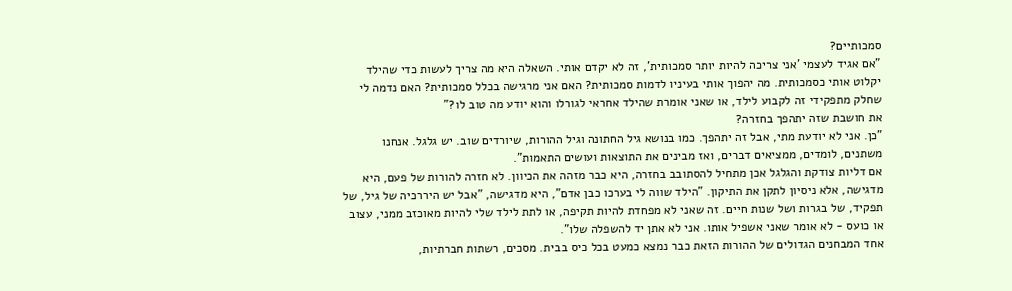סמכותיים?
"אם אגיד לעצמי 'אני צריכה להיות יותר סמכותית', זה לא יקדם אותי. השאלה היא מה צריך לעשות כדי שהילד יקלוט אותי כסמכותית. מה יהפוך אותי בעיניו לדמות סמכותית? האם אני מרגישה בכלל סמכותית? האם נדמה לי שחלק מתפקידי זה לקבוע לילד, או שאני אומרת שהילד אחראי לגורלו והוא יודע מה טוב לו?"
את חושבת שזה יתהפך בחזרה?
"כן. אני לא יודעת מתי, אבל זה יתהפך. כמו בנושא גיל החתונה וגיל ההורות, שיורדים שוב. יש גלגל. אנחנו משתנים, לומדים, ממציאים דברים, ואז מבינים את התוצאות ועושים התאמות".
אם דליות צודקת והגלגל אכן מתחיל להסתובב בחזרה, היא כבר מזהה את הכיוון. לא חזרה להורות של פעם, היא מדגישה, אלא ניסיון לתקן את התיקון. "הילד שווה לי בערכו כבן אדם", היא מדגישה, "אבל יש היררכיה של גיל, של תפקיד, של בגרות ושל שנות חיים. זה שאני לא מפחדת להיות תקיפה, או לתת לילד שלי להיות מאוכזב ממני, עצוב או כועס - לא אומר שאני אשפיל אותו. אני לא אתן יד להשפלה שלו".
אחד המבחנים הגדולים של ההורות הזאת כבר נמצא כמעט בכל כיס בבית. מסכים, רשתות חברתיות,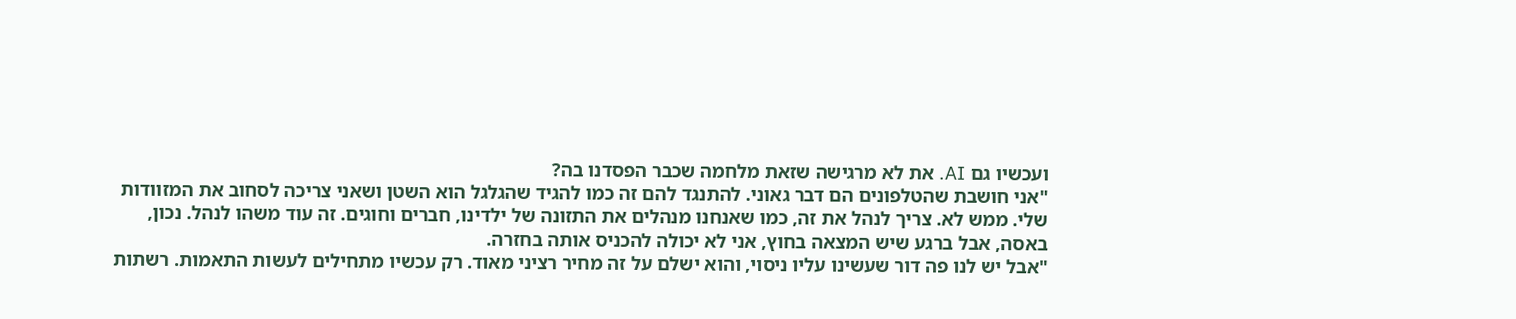ועכשיו גם AI. את לא מרגישה שזאת מלחמה שכבר הפסדנו בה?
"אני חושבת שהטלפונים הם דבר גאוני. להתנגד להם זה כמו להגיד שהגלגל הוא השטן ושאני צריכה לסחוב את המזוודות שלי. ממש לא. צריך לנהל את זה, כמו שאנחנו מנהלים את התזונה של ילדינו, חברים וחוגים. זה עוד משהו לנהל. נכון, באסה, אבל ברגע שיש המצאה בחוץ, אני לא יכולה להכניס אותה בחזרה.
"אבל יש לנו פה דור שעשינו עליו ניסוי, והוא ישלם על זה מחיר רציני מאוד. רק עכשיו מתחילים לעשות התאמות. רשתות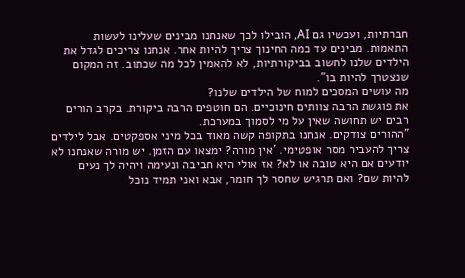חברתיות, ועכשיו גם AI, הובילו לכך שאנחנו מבינים שעלינו לעשות התאמות. מבינים עד כמה החינוך צריך להיות אחר. אנחנו צריכים לגדל את הילדים שלנו לחשוב בביקורתיות, לא להאמין לכל מה שכתוב. זה המקום שנצטרך להיות בו".
מה עושים המסכים למוח של הילדים שלנו?
את פוגשת הרבה צוותים חינוכיים. הם חוטפים הרבה ביקורת. בקרב הורים רבים יש תחושה שאין על מי לסמוך במערכת.
"ההורים צודקים. אנחנו בתקופה קשה מאוד בכל מיני אספקטים. אבל לילדים צריך להעביר מסר אופטימי. 'אין מורה? ימצאו עם הזמן. יש מורה שאנחנו לא יודעים אם היא טובה או לא? אז אולי היא חביבה ונעימה ויהיה לך נעים להיות שם? ואם תרגיש שחסר לך חומר, אבא ואני תמיד נוכל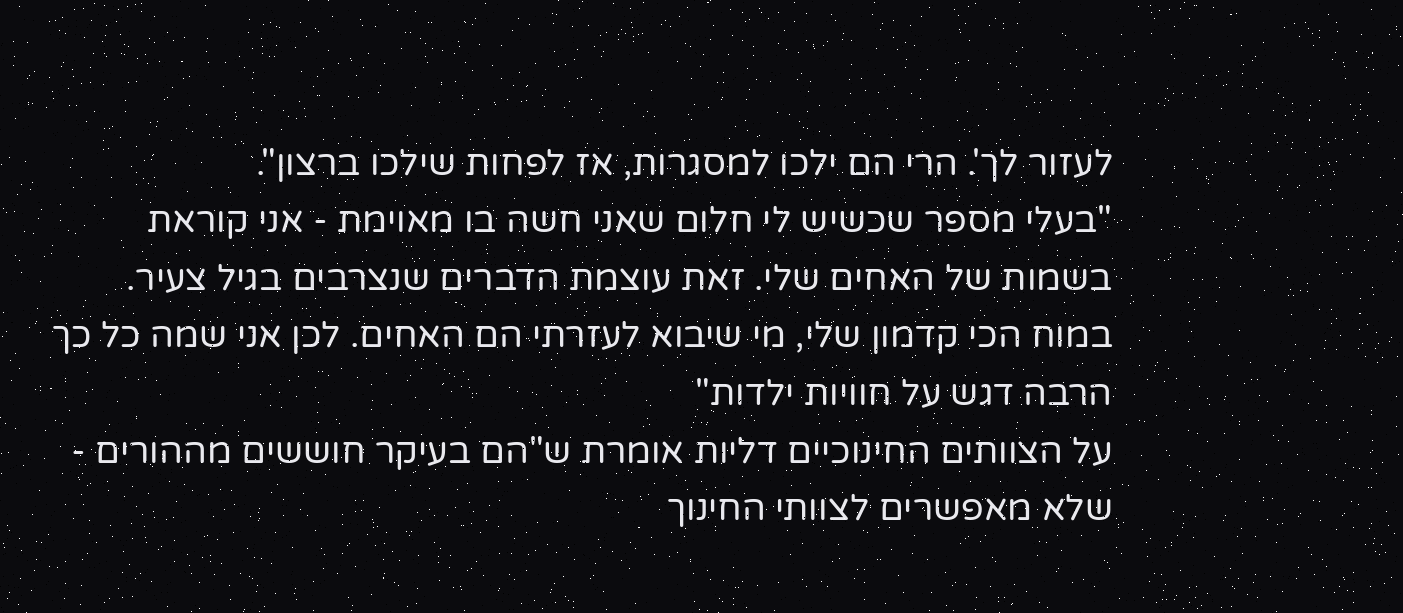לעזור לך'. הרי הם ילכו למסגרות, אז לפחות שילכו ברצון".
"בעלי מספר שכשיש לי חלום שאני חשה בו מאוימת - אני קוראת בשמות של האחים שלי. זאת עוצמת הדברים שנצרבים בגיל צעיר. במוח הכי קדמון שלי, מי שיבוא לעזרתי הם האחים. לכן אני שמה כל כך הרבה דגש על חוויות ילדות"
על הצוותים החינוכיים דליות אומרת ש"הם בעיקר חוששים מההורים - שלא מאפשרים לצוותי החינוך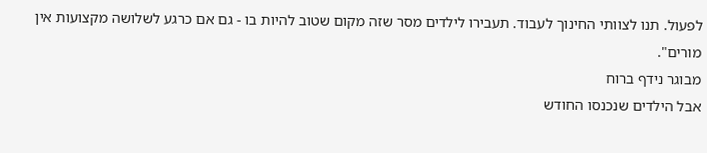לפעול. תנו לצוותי החינוך לעבוד. תעבירו לילדים מסר שזה מקום שטוב להיות בו - גם אם כרגע לשלושה מקצועות אין מורים".
מבוגר נידף ברוח
אבל הילדים שנכנסו החודש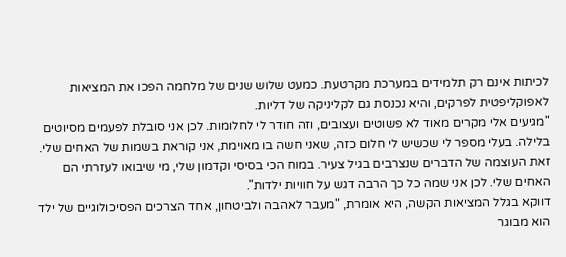לכיתות אינם רק תלמידים במערכת מקרטעת. כמעט שלוש שנים של מלחמה הפכו את המציאות לאפוקליפטית לפרקים, והיא נכנסת גם לקליניקה של דליות.
"מגיעים אלי מקרים מאוד לא פשוטים ועצובים, וזה חודר לי לחלומות. לכן אני סובלת לפעמים מסיוטים בלילה. בעלי מספר לי שכשיש לי חלום כזה, שאני חשה בו מאוימת, אני קוראת בשמות של האחים שלי. זאת העוצמה של הדברים שנצרבים בגיל צעיר. במוח הכי בסיסי וקדמון שלי, מי שיבואו לעזרתי הם האחים שלי. לכן אני שמה כל כך הרבה דגש על חוויות ילדות".
דווקא בגלל המציאות הקשה, היא אומרת, "מעבר לאהבה ולביטחון, אחד הצרכים הפסיכולוגיים של ילד הוא מבוגר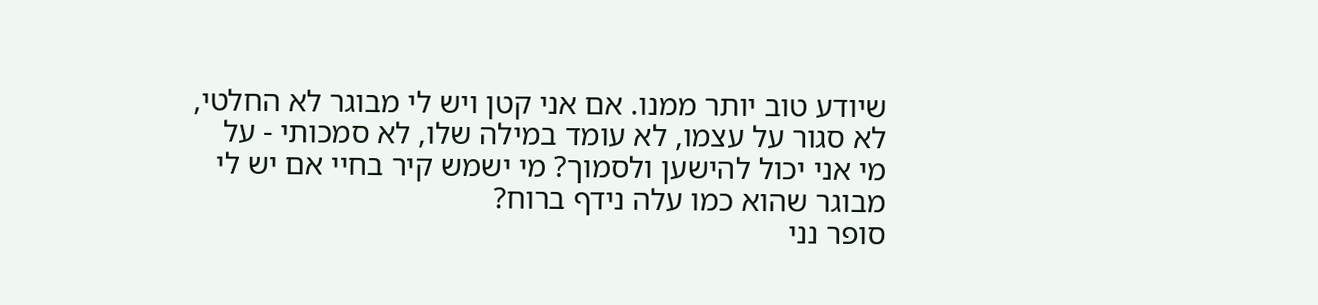שיודע טוב יותר ממנו. אם אני קטן ויש לי מבוגר לא החלטי, לא סגור על עצמו, לא עומד במילה שלו, לא סמכותי - על מי אני יכול להישען ולסמוך? מי ישמש קיר בחיי אם יש לי מבוגר שהוא כמו עלה נידף ברוח?
סופר נני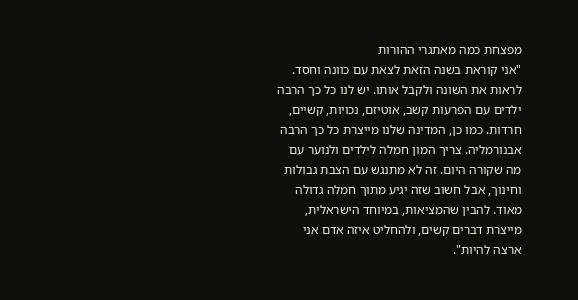מפצחת כמה מאתגרי ההורות
"אני קוראת בשנה הזאת לצאת עם כוונה וחסד. לראות את השונה ולקבל אותו. יש לנו כל כך הרבה ילדים עם הפרעות קשב, אוטיזם, נכויות, קשיים, חרדות. כמו כן, המדינה שלנו מייצרת כל כך הרבה אבנורמליה. צריך המון חמלה לילדים ולנוער עם מה שקורה היום. זה לא מתנגש עם הצבת גבולות וחינוך, אבל חשוב שזה יגיע מתוך חמלה גדולה מאוד. להבין שהמציאות, במיוחד הישראלית, מייצרת דברים קשים, ולהחליט איזה אדם אני ארצה להיות".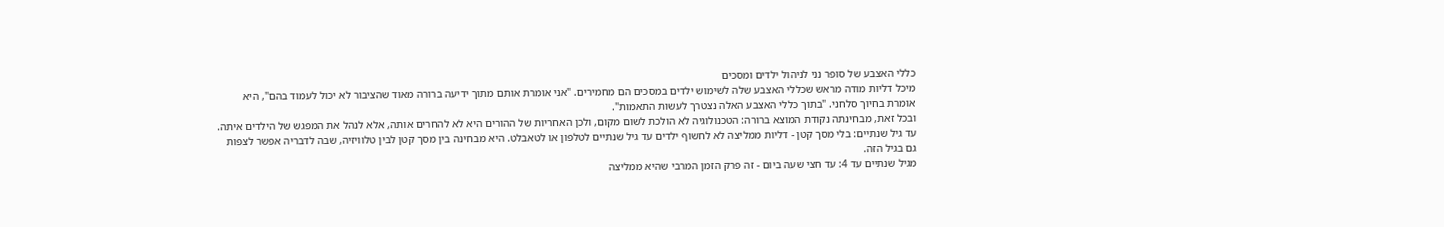כללי האצבע של סופר נני לניהול ילדים ומסכים
מיכל דליות מודה מראש שכללי האצבע שלה לשימוש ילדים במסכים הם מחמירים. "אני אומרת אותם מתוך ידיעה ברורה מאוד שהציבור לא יכול לעמוד בהם", היא אומרת בחיוך סלחני. "בתוך כללי האצבע האלה נצטרך לעשות התאמות".
ובכל זאת, מבחינתה נקודת המוצא ברורה: הטכנולוגיה לא הולכת לשום מקום, ולכן האחריות של ההורים היא לא להחרים אותה, אלא לנהל את המפגש של הילדים איתה.
עד גיל שנתיים: בלי מסך קטן - דליות ממליצה לא לחשוף ילדים עד גיל שנתיים לטלפון או לטאבלט. היא מבחינה בין מסך קטן לבין טלוויזיה, שבה לדבריה אפשר לצפות גם בגיל הזה.
מגיל שנתיים עד 4: עד חצי שעה ביום - זה פרק הזמן המרבי שהיא ממליצה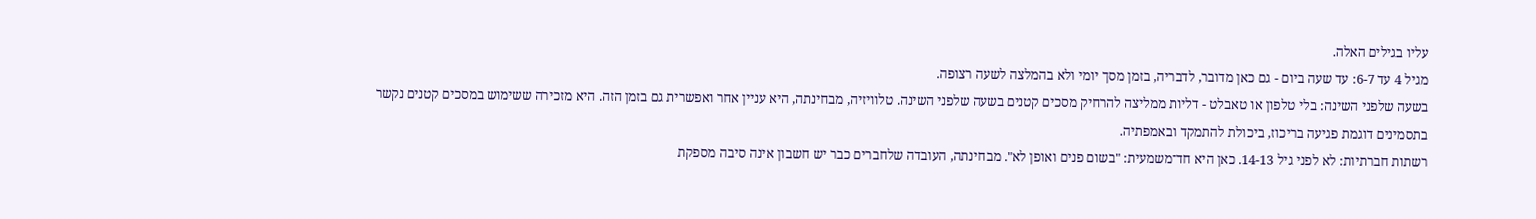עליו בגילים האלה.
מגיל 4 עד 6-7: עד שעה ביום - גם כאן מדובר, לדבריה, בזמן מסך יומי ולא בהמלצה לשעה רצופה.
בשעה שלפני השינה: בלי טלפון או טאבלט - דליות ממליצה להרחיק מסכים קטנים בשעה שלפני השינה. טלוויזיה, מבחינתה, היא עניין אחר ואפשרית גם בזמן הזה. היא מזכירה ששימוש במסכים קטנים נקשר בתסמינים דוגמת פגיעה בריכוז, ביכולת להתמקד ובאמפתיה.
רשתות חברתיות: לא לפני גיל 14-13. כאן היא חד־משמעית: "בשום פנים ואופן לא". מבחינתה, העובדה שלחברים כבר יש חשבון אינה סיבה מספקת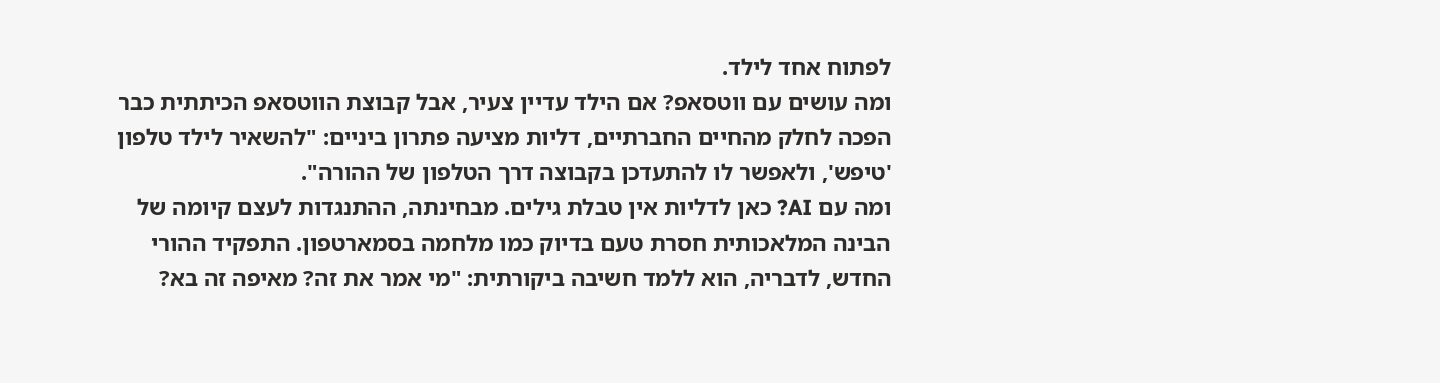לפתוח אחד לילד.
ומה עושים עם ווטסאפ? אם הילד עדיין צעיר, אבל קבוצת הווטסאפ הכיתתית כבר הפכה לחלק מהחיים החברתיים, דליות מציעה פתרון ביניים: "להשאיר לילד טלפון 'טיפש', ולאפשר לו להתעדכן בקבוצה דרך הטלפון של ההורה".
ומה עם AI? כאן לדליות אין טבלת גילים. מבחינתה, ההתנגדות לעצם קיומה של הבינה המלאכותית חסרת טעם בדיוק כמו מלחמה בסמארטפון. התפקיד ההורי החדש, לדבריה, הוא ללמד חשיבה ביקורתית: "מי אמר את זה? מאיפה זה בא?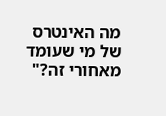מה האינטרס של מי שעומד מאחורי זה?"